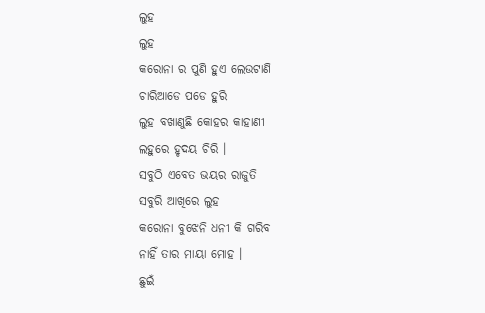ଲୁହ
ଲୁହ
କରୋନା ର ପୁଣି ହୁଏ ଲେଉଟାଣି
ଚାରିଆଡେ ପଡେ ହୁରି
ଲୁହ ବଖାଣୁଛି କୋହର କାହାଣୀ
ଲହୁରେ ହୃଦୟ ଚିରି ।
ସବୁଠି ଏବେତ ଭୟର ରାଜୁତି
ସବୁରି ଆଖିରେ ଲୁହ
କରୋନା ବୁଝେନି ଧନୀ କି ଗରିବ
ନାହିଁ ତାର ମାୟା ମୋହ ।
ଛୁଇଁ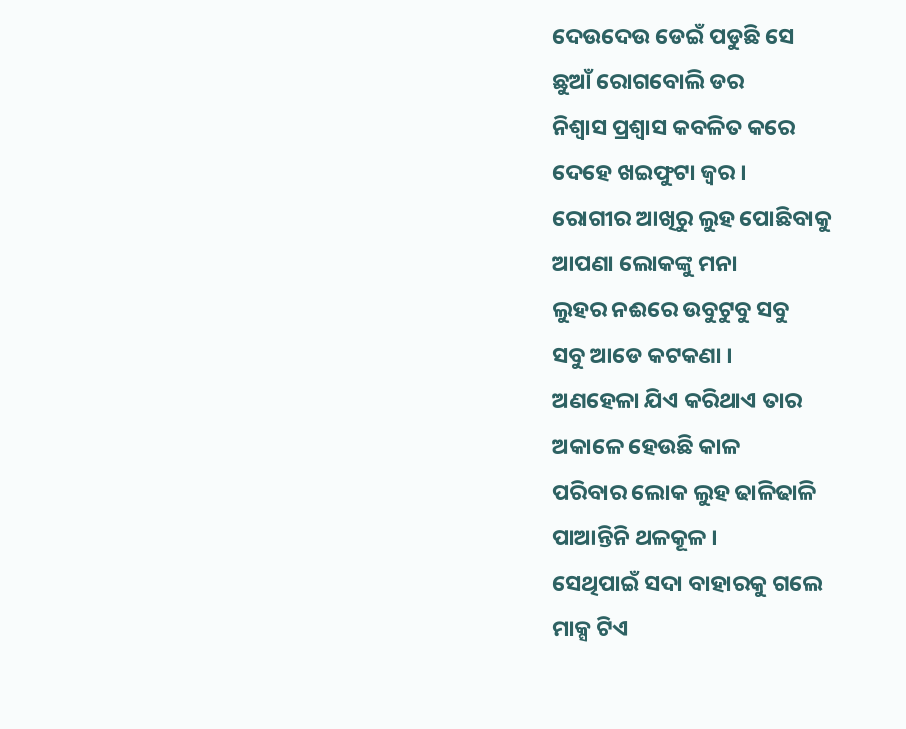ଦେଉଦେଉ ଡେଇଁ ପଡୁଛି ସେ
ଛୁଆଁ ରୋଗବୋଲି ଡର
ନିଶ୍ବାସ ପ୍ରଶ୍ବାସ କବଳିତ କରେ
ଦେହେ ଖଇଫୁଟା ଜ୍ବର ।
ରୋଗୀର ଆଖିରୁ ଲୁହ ପୋଛିବାକୁ
ଆପଣା ଲୋକଙ୍କୁ ମନା
ଲୁହର ନଈରେ ଉବୁଟୁବୁ ସବୁ
ସବୁ ଆଡେ କଟକଣା ।
ଅଣହେଳା ଯିଏ କରିଥାଏ ତାର
ଅକାଳେ ହେଉଛି କାଳ
ପରିବାର ଲୋକ ଲୁହ ଢାଳିଢାଳି
ପାଆନ୍ତିନି ଥଳକୂଳ ।
ସେଥିପାଇଁ ସଦା ବାହାରକୁ ଗଲେ
ମାକ୍ସ ଟିଏ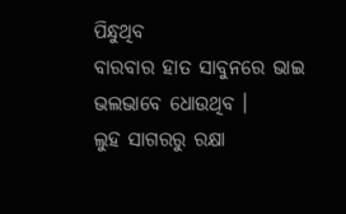ପିନ୍ଧୁଥିବ
ବାରବାର ହାତ ସାବୁନରେ ଭାଇ
ଭଲଭାବେ ଧୋଉଥିବ ।
ଲୁହ ସାଗରରୁ ରକ୍ଷା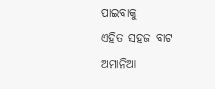ପାଇବାକୁ
ଏହିତ ସହଜ ବାଟ
ଅମାନିଆ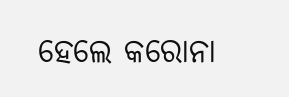ହେଲେ କରୋନା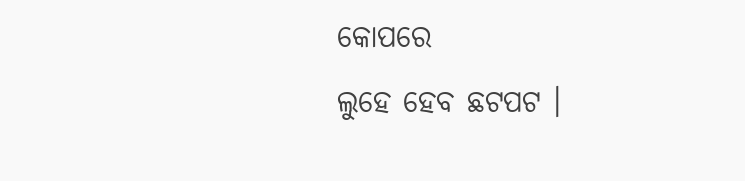କୋପରେ
ଲୁହେ ହେବ ଛଟପଟ ।